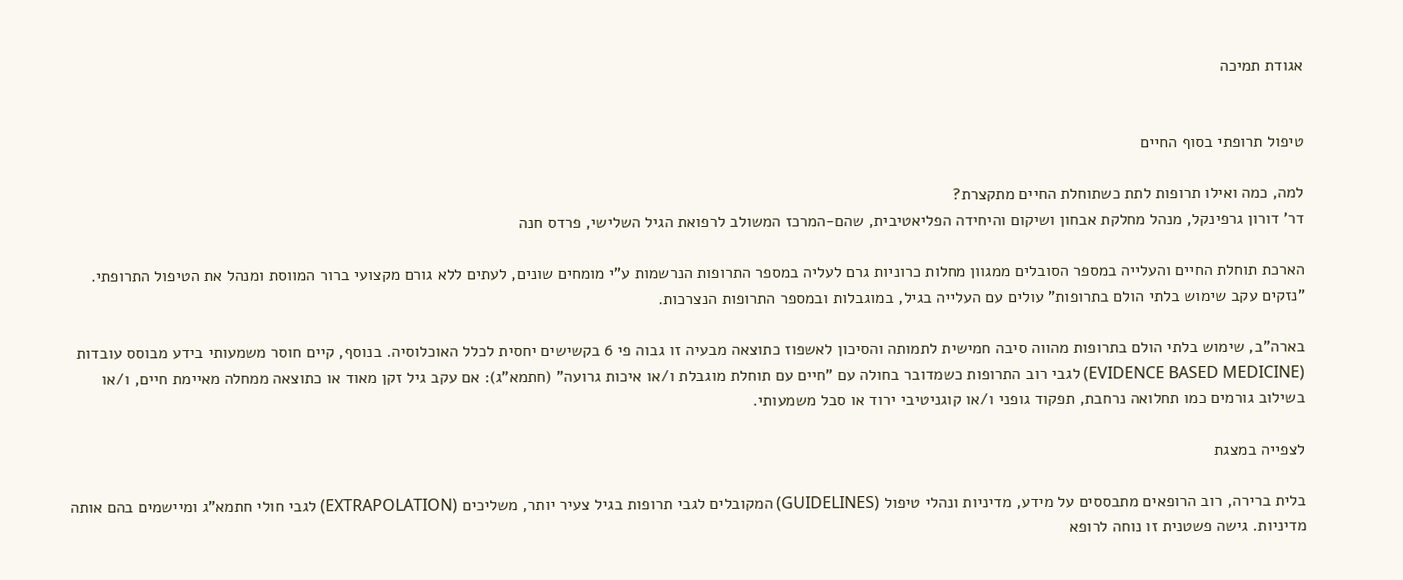אגודת תמיכה


טיפול תרופתי בסוף החיים

למה, כמה ואילו תרופות לתת כשתוחלת החיים מתקצרת?
דר' דורון גרפינקל, מנהל מחלקת אבחון ושיקום והיחידה הפליאטיבית, שהם-המרכז המשולב לרפואת הגיל השלישי, פרדס חנה

הארכת תוחלת החיים והעלייה במספר הסובלים ממגוון מחלות כרוניות גרם לעליה במספר התרופות הנרשמות ע"י מומחים שונים, לעתים ללא גורם מקצועי ברור המווסת ומנהל את הטיפול התרופתי. "נזקים עקב שימוש בלתי הולם בתרופות" עולים עם העלייה בגיל, במוגבלות ובמספר התרופות הנצרכות.

בארה"ב, שימוש בלתי הולם בתרופות מהווה סיבה חמישית לתמותה והסיכון לאשפוז כתוצאה מבעיה זו גבוה פי 6 בקשישים יחסית לכלל האוכלוסיה. בנוסף, קיים חוסר משמעותי בידע מבוסס עובדות (EVIDENCE BASED MEDICINE) לגבי רוב התרופות כשמדובר בחולה עם "חיים עם תוחלת מוגבלת ו/או איכות גרועה" (חתמא"ג): אם עקב גיל זקן מאוד או כתוצאה ממחלה מאיימת חיים, ו/או בשילוב גורמים כמו תחלואה נרחבת, תפקוד גופני ו/או קוגניטיבי ירוד או סבל משמעותי.

לצפייה במצגת

בלית ברירה, רוב הרופאים מתבססים על מידע, מדיניות ונהלי טיפול (GUIDELINES) המקובלים לגבי תרופות בגיל צעיר יותר, משליכים (EXTRAPOLATION) לגבי חולי חתמא"ג ומיישמים בהם אותה מדיניות. גישה פשטנית זו נוחה לרופא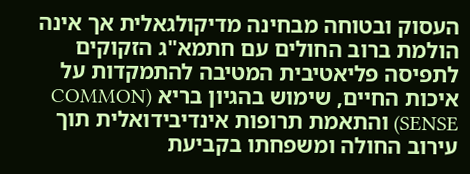העסוק ובטוחה מבחינה מדיקולגאלית אך אינה הולמת ברוב החולים עם חתמא"ג הזקוקים לתפיסה פליאטיבית המטיבה להתמקדות על איכות החיים, שימוש בהגיון בריא (COMMON SENSE) והתאמת תרופות אינדיבידואלית תוך עירוב החולה ומשפחתו בקביעת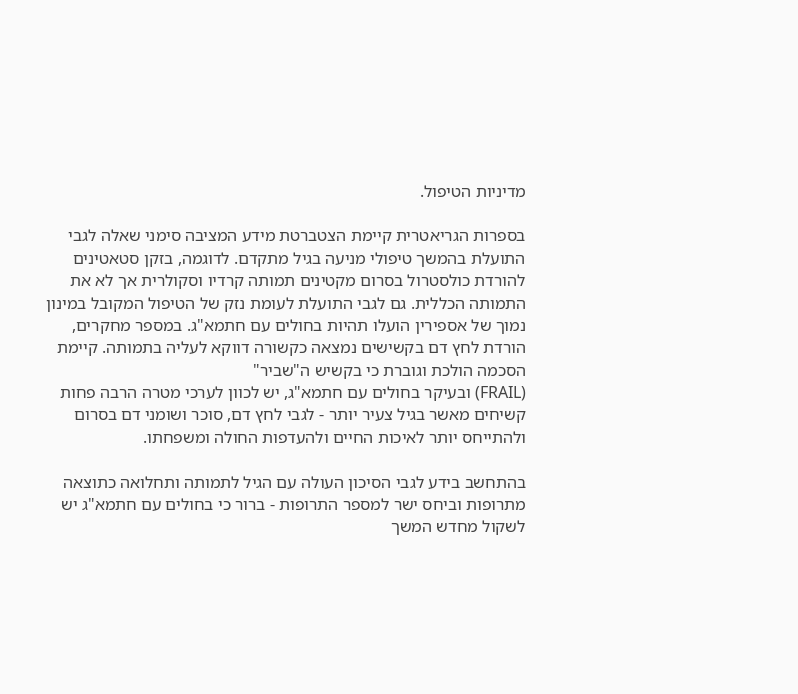מדיניות הטיפול.

בספרות הגריאטרית קיימת הצטברטת מידע המציבה סימני שאלה לגבי התועלת בהמשך טיפולי מניעה בגיל מתקדם. לדוגמה, בזקן סטאטינים להורדת כולסטרול בסרום מקטינים תמותה קרדיו וסקולרית אך לא את התמותה הכללית. גם לגבי התועלת לעומת נזק של הטיפול המקובל במינון נמוך של אספירין הועלו תהיות בחולים עם חתמא"ג. במספר מחקרים, הורדת לחץ דם בקשישים נמצאה כקשורה דווקא לעליה בתמותה. קיימת הסכמה הולכת וגוברת כי בקשיש ה"שביר"
(FRAIL) ובעיקר בחולים עם חתמא"ג, יש לכוון לערכי מטרה הרבה פחות קשיחים מאשר בגיל צעיר יותר - לגבי לחץ דם, סוכר ושומני דם בסרום ולהתייחס יותר לאיכות החיים ולהעדפות החולה ומשפחתו.

בהתחשב בידע לגבי הסיכון העולה עם הגיל לתמותה ותחלואה כתוצאה מתרופות וביחס ישר למספר התרופות - ברור כי בחולים עם חתמא"ג יש לשקול מחדש המשך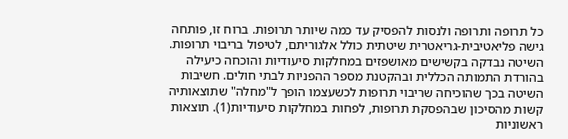כל תרופה ותרופה ולנסות להפסיק עד כמה שיותר תרופות. ברוח זו, פותחה גישה פליאטיבית-גריאטרית שיטתית כולל אלגוריתם, לטיפול בריבוי תרופות. השיטה נבדקה בקשישים מאושפזים במחלקות סיעודיות והוכחה כיעילה בהורדת התמותה הכללית ובהקטנת מספר ההפניות לבתי חולים. חשיבות השיטה בכך שהוכיחה שריבוי תרופות לכשעצמו הופך ל"מחלה" שתוצאותיה קשות מהסיכון שבהפסקת תרופות, לפחות במחלקות סיעודיות(1). תוצאות ראשוניות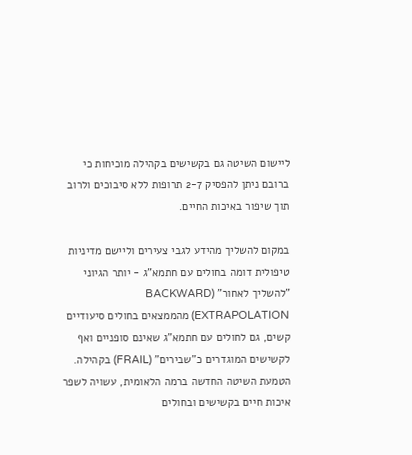ליישום השיטה גם בקשישים בקהילה מוכיחות כי ברובם ניתן להפסיק 2-7 תרופות ללא סיבוכים ולרוב תוך שיפור באיכות החיים.

במקום להשליך מהידע לגבי צעירים וליישם מדיניות טיפולית דומה בחולים עם חתמא"ג - יותר הגיוני "להשליך לאחור" (BACKWARD EXTRAPOLATION) מהממצאים בחולים סיעודיים קשים, גם לחולים עם חתמא"ג שאינם סופניים ואף לקשישים המוגדרים כ"שבירים" (FRAIL) בקהילה. הטמעת השיטה החדשה ברמה הלאומית, עשויה לשפר איכות חיים בקשישים ובחולים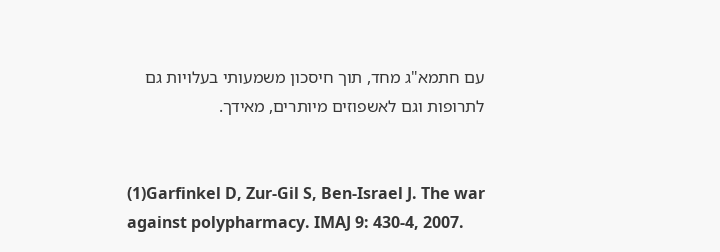עם חתמא"ג מחד, תוך חיסכון משמעותי בעלויות גם לתרופות וגם לאשפוזים מיותרים, מאידך.


(1)Garfinkel D, Zur-Gil S, Ben-Israel J. The war against polypharmacy. IMAJ 9: 430-4, 2007.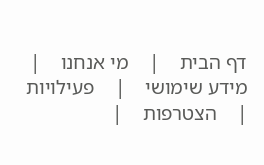דף הבית    |    מי אנחנו    |    מידע שימושי    |    פעילויות    |    הצטרפות    |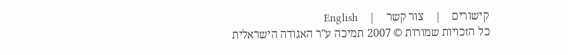קישורים    |    צור קשר    |    English
כל הזכויות שמורות © 2007 תמיכה ע"ר האגודה הישראלית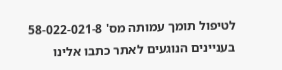לטיפול תומך עמותה מס' 58-022-021-8
בעניינים הנוגעים לאתר כתבו אלינו